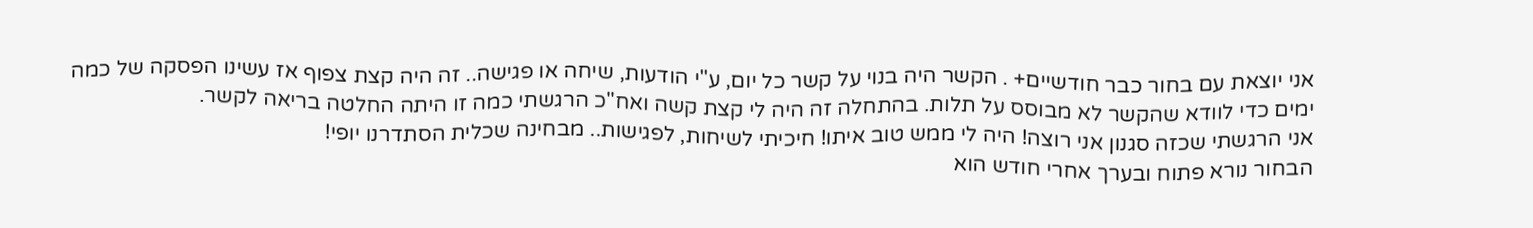אני יוצאת עם בחור כבר חודשיים+ . הקשר היה בנוי על קשר כל יום, ע"י הודעות, שיחה או פגישה.. זה היה קצת צפוף אז עשינו הפסקה של כמה ימים כדי לוודא שהקשר לא מבוסס על תלות. בהתחלה זה היה לי קצת קשה ואח"כ הרגשתי כמה זו היתה החלטה בריאה לקשר.
אני הרגשתי שכזה סגנון אני רוצה! היה לי ממש טוב איתו! חיכיתי לשיחות, לפגישות.. מבחינה שכלית הסתדרנו יופי!
הבחור נורא פתוח ובערך אחרי חודש הוא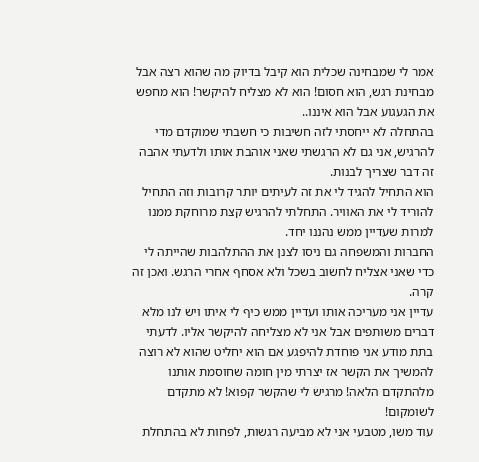אמר לי שמבחינה שכלית הוא קיבל בדיוק מה שהוא רצה אבל מבחינת רגש, הוא חסום! הוא לא מצליח להיקשר! הוא מחפש את הגעגוע אבל הוא איננו..
בהתחלה לא ייחסתי לזה חשיבות כי חשבתי שמוקדם מדי להרגיש, אני גם לא הרגשתי שאני אוהבת אותו ולדעתי אהבה זה דבר שצריך לבנות.
הוא התחיל להגיד לי את זה לעיתים יותר קרובות וזה התחיל להוריד לי את האוויר. התחלתי להרגיש קצת מרוחקת ממנו למרות שעדיין ממש נהננו יחד.
החברות והמשפחה גם ניסו לצנן את ההתלהבות שהייתה לי כדי שאני אצליח לחשוב בשכל ולא אסחף אחרי הרגש. ואכן זה קרה.
עדיין אני מעריכה אותו ועדיין ממש כיף לי איתו ויש לנו מלא דברים משותפים אבל אני לא מצליחה להיקשר אליו. לדעתי בתת מודע אני פוחדת להיפגע אם הוא יחליט שהוא לא רוצה להמשיך את הקשר אז יצרתי מין חומה שחוסמת אותנו מלהתקדם הלאה! מרגיש לי שהקשר קפוא! לא מתקדם לשומקום!
עוד משו, מטבעי אני לא מביעה רגשות, לפחות לא בהתחלת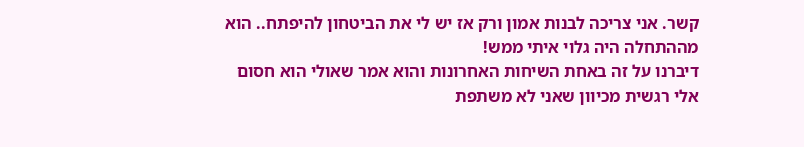קשר. אני צריכה לבנות אמון ורק אז יש לי את הביטחון להיפתח.. הוא מההתחלה היה גלוי איתי ממש!
דיברנו על זה באחת השיחות האחרונות והוא אמר שאולי הוא חסום אלי רגשית מכיוון שאני לא משתפת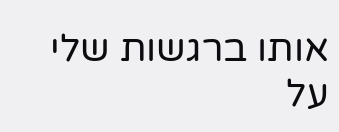אותו ברגשות שלי על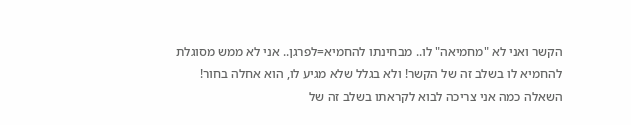הקשר ואני לא "מחמיאה" לו.. מבחינתו להחמיא=לפרגן.. אני לא ממש מסוגלת להחמיא לו בשלב זה של הקשר! ולא בגלל שלא מגיע לו, הוא אחלה בחור!
השאלה כמה אני צריכה לבוא לקראתו בשלב זה של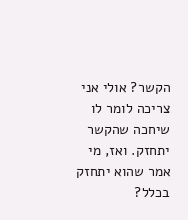הקשר? אולי אני צריכה לומר לו שיחכה שהקשר יתחזק. ואז, מי אמר שהוא יתחזק בכלל?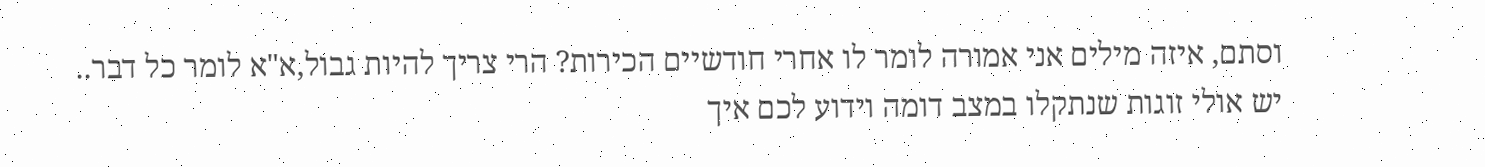וסתם, איזה מילים אני אמורה לומר לו אחרי חודשיים הכירות? הרי צריך להיות גבול,א"א לומר כל דבר..
יש אולי זוגות שנתקלו במצב דומה וידוע לכם איך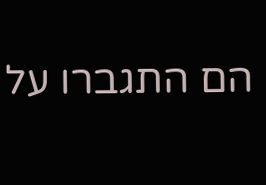הם התגברו על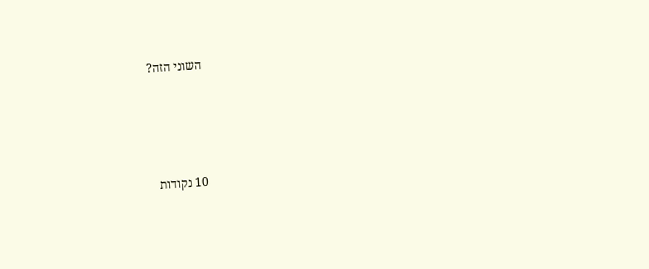השוני הזה?




10 נקודות